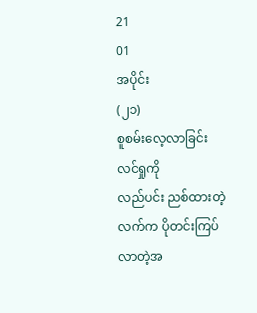21
01
အပိုင်း
(၂၁)
စူစမ်းလေ့လာခြင်း
လင်ရှုကို
လည်ပင်း ညစ်ထားတဲ့လက်က ပိုတင်းကြပ်လာတဲ့အ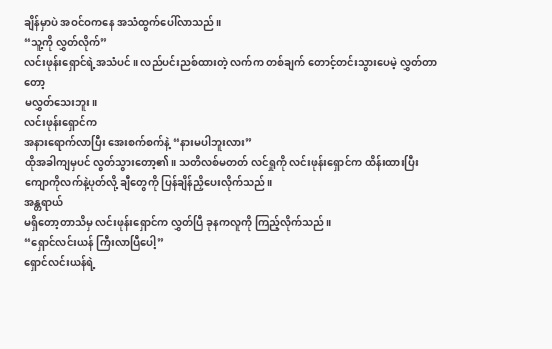ချိန်မှာပဲ အဝင်ဝကနေ အသံထွက်ပေါ်လာသည်။
“သူ့ကို လွှတ်လိုက်”
လင်းဖုန်းရှောင်ရဲ့အသံပင်။ လည်ပင်းညစ်ထားတဲ့ လက်က တစ်ချက် တောင့်တင်းသွားပေမဲ့ လွှတ်တာတော့
မလွှတ်သေးဘူး။
လင်းဖုန်းရှောင်က
အနားရောက်လာပြီး အေးစက်စက်နဲ့ “နားမပါဘူးလား”
ထိုအခါကျမှပင် လွတ်သွားတော့၏။ သတိလစ်မတတ် လင်ရှုကို လင်းဖုန်းရှောင်က ထိန်းထားပြီး
ကျောကိုလက်နဲ့ပုတ်လို့ ချီတွေကို ပြန်ချိန်ညှိပေးလိုက်သည်။
အန္တရာယ်
မရှိတော့တာသိမှ လင်းဖုန်းရှောင်က လွှတ်ပြီ ခုနကလူကို ကြည့်လိုက်သည်။
“ရှောင်လင်းယန် ကြီးလာပြီပေါ့”
ရှောင်လင်းယန်ရဲ့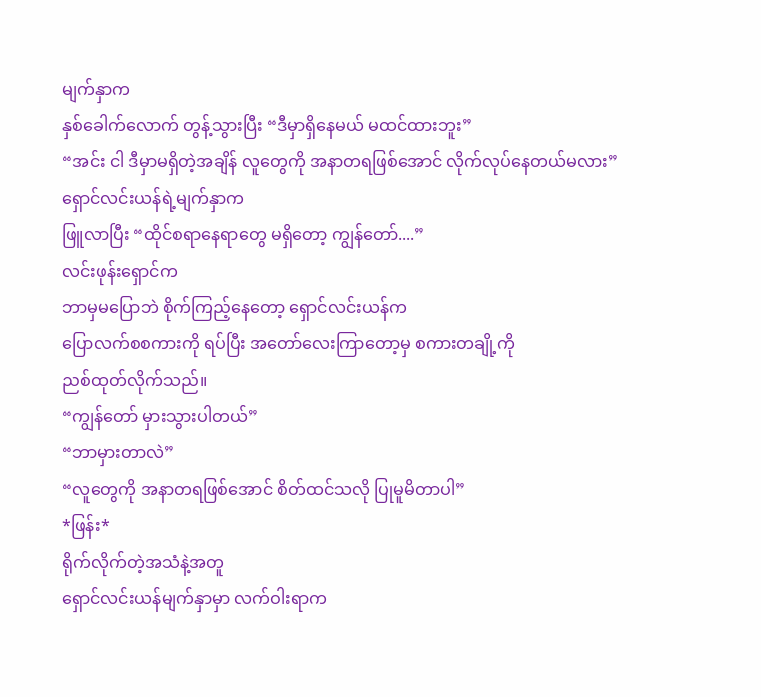မျက်နှာက
နှစ်ခေါက်လောက် တွန့်သွားပြီး “ဒီမှာရှိနေမယ် မထင်ထားဘူး”
“အင်း ငါ ဒီမှာမရှိတဲ့အချိန် လူတွေကို အနာတရဖြစ်အောင် လိုက်လုပ်နေတယ်မလား”
ရှောင်လင်းယန်ရဲ့မျက်နှာက
ဖြူလာပြီး “ထိုင်စရာနေရာတွေ မရှိတော့ ကျွန်တော်....”
လင်းဖုန်းရှောင်က
ဘာမှမပြောဘဲ စိုက်ကြည့်နေတော့ ရှောင်လင်းယန်က
ပြောလက်စစကားကို ရပ်ပြီး အတော်လေးကြာတော့မှ စကားတချို့ကို
ညစ်ထုတ်လိုက်သည်။
“ကျွန်တော် မှားသွားပါတယ်”
“ဘာမှားတာလဲ”
“လူတွေကို အနာတရဖြစ်အောင် စိတ်ထင်သလို ပြုမူမိတာပါ”
*ဖြန်း*
ရိုက်လိုက်တဲ့အသံနဲ့အတူ
ရှောင်လင်းယန်မျက်နှာမှာ လက်ဝါးရာက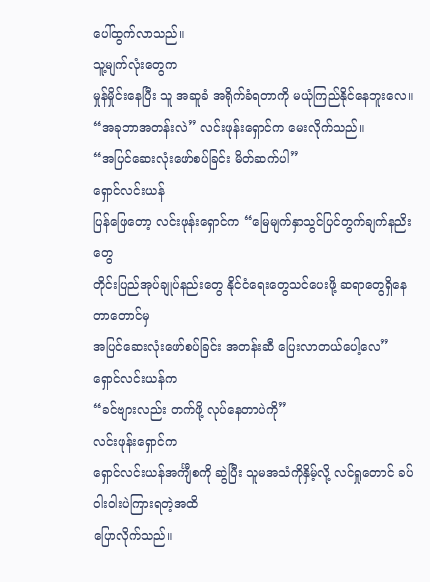ပေါ်ထွက်လာသည်။
သူ့မျက်လုံးတွေက
မှုန်မှိုင်းနေပြီး သူ အဆူခံ အရိုက်ခံရတာကို မယုံကြည်နိုင်နေဘူးလေ။
“အခုဘာအတန်းလဲ” လင်းဖုန်းရှောင်က မေးလိုက်သည်။
“အပြင်ဆေးလုံးဖော်စပ်ခြင်း မိတ်ဆက်ပါ”
ရှောင်လင်းယန်
ပြန်ဖြေတော့ လင်းဖုန်းရှောင်က “မြေမျက်နှာသွင်ပြင်တွက်ချက်နညိးတွေ
တိုင်းပြည်အုပ်ချုပ်နည်းတွေ နိုင်ငံရေးတွေသင်ပေးဖို့ ဆရာတွေရှိနေတာတောင်မှ
အပြင်ဆေးလုံးဖော်စပ်ခြင်း အတန်းဆီ ပြေးလာတယ်ပေါ့လေ”
ရှောင်လင်းယန်က
“ခင်ဗျားလည်း တက်ဖို့ လုပ်နေတာပဲကို”
လင်းဖုန်းရှောင်က
ရှောင်လင်းယန်အင်္ကျီစကို ဆွဲပြီး သူမအသံကိုနှိမ့်လို့ လင်ရှုတောင် ခပ်ဝါးဝါးပဲကြားရတဲ့အထိ
ပြောလိုက်သည်။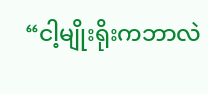“ငါ့မျိုးရိုးကဘာလဲ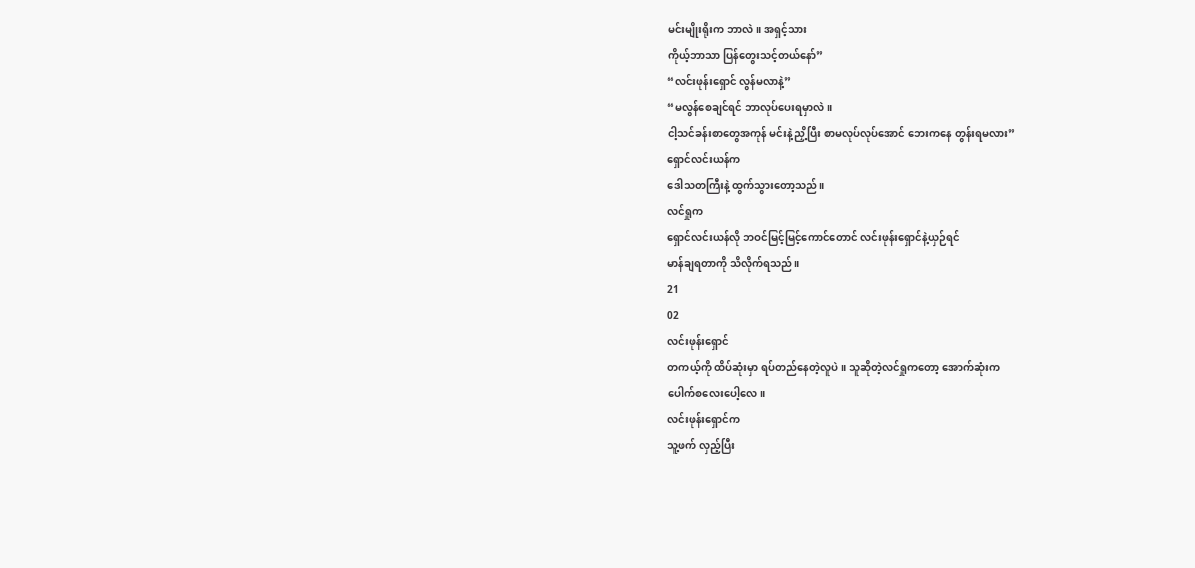မင်းမျိုးရိုးက ဘာလဲ။ အရှင့်သား
ကိုယ့်ဘာသာ ပြန်တွေးသင့်တယ်နော်”
“လင်းဖုန်းရှောင် လွန်မလာနဲ့”
“မလွန်စေချင်ရင် ဘာလုပ်ပေးရမှာလဲ။
ငါ့သင်ခန်းစာတွေအကုန် မင်းနဲ့ညှိ့ပြီး စာမလုပ်လုပ်အောင် ဘေးကနေ တွန်းရမလား”
ရှောင်လင်းယန်က
ဒေါသတကြီးနဲ့ ထွက်သွားတော့သည်။
လင်ရှုက
ရှောင်လင်းယန်လို ဘဝင်မြင့်မြင့်ကောင်တောင် လင်းဖုန်းရှောင်နဲ့ယှဉ်ရင်
မာန်ချရတာကို သိလိုက်ရသည်။
21
02
လင်းဖုန်းရှောင်
တကယ့်ကို ထိပ်ဆုံးမှာ ရပ်တည်နေတဲ့လူပဲ။ သူဆိုတဲ့လင်ရှုကတော့ အောက်ဆုံးက
ပေါက်စလေးပေါ့လေ။
လင်းဖုန်းရှောင်က
သူ့ဖက် လှည့်ပြီး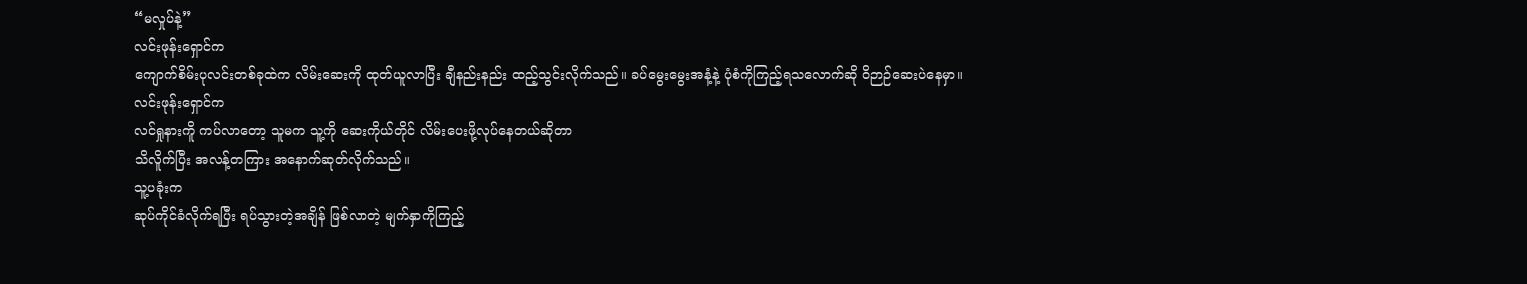“မလှုပ်နဲ့”
လင်းဖုန်းရှောင်က
ကျောက်စိမ်းပုလင်းတစ်ခုထဲက လိမ်းဆေးကို ထုတ်ယူလာပြီး ချီနည်းနည်း ထည့်သွင်းလိုက်သည်။ ခပ်မွေးမွေးအနံ့နဲ့ ပုံစံကိုကြည့်ရသလောက်ဆို ဝိဉာဉ်ဆေးပဲနေမှာ။
လင်းဖုန်းရှောင်က
လင်ရှုနားကိူ ကပ်လာတော့ သူမက သူ့ကို ဆေးကိုယ်တိုင် လိမ်းပေးဖို့လုပ်နေတယ်ဆိုတာ
သိလိူက်ပြီး အလန့်တကြား အနောက်ဆုတ်လိုက်သည်။
သူ့ပခုံးက
ဆုပ်ကိုင်ခံလိုက်ရပြီး ရပ်သွားတဲ့အချိန် ဖြစ်လာတဲ့ မျက်နှာကိုကြည့်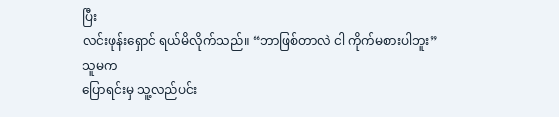ပြီး
လင်းဖုန်းရှောင် ရယ်မိလိုက်သည်။ “ဘာဖြစ်တာလဲ ငါ ကိုက်မစားပါဘူး”
သူမက
ပြောရင်းမှ သူ့လည်ပင်း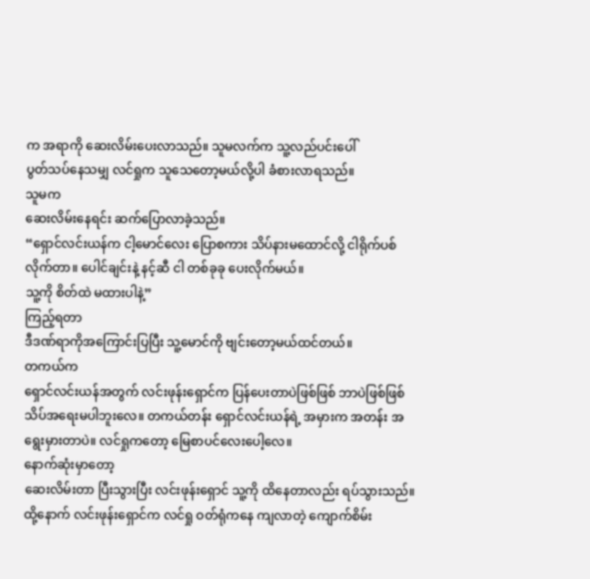က အရာကို ဆေးလိမ်းပေးလာသည်။ သူမလက်က သူ့လည်ပင်းပေါ်
ပွတ်သပ်နေသမျှ လင်ရှုက သူသေတော့မယ်လို့ပါ ခံစားလာရသည်။
သူမက
ဆေးလိမ်းနေရင်း ဆက်ပြောလာခဲ့သည်။
“ရှောင်လင်းယန်က ငါ့မောင်လေး ပြောစကား သိပ်နားမထောင်လို့ ငါရိုက်ပစ်လိုက်တာ။ ပေါင်ချင်းနဲ့ နင့်ဆီ ငါ တစ်ခုခု ပေးလိုက်မယ်။
သူ့ကို စိတ်ထဲ မထားပါနဲ့”
ကြည့်ရတာ
ဒီဒဏ်ရာကိုအကြောင်းပြပြီး သူ့မောင်ကို ဗျင်းတော့မယ်ထင်တယ်။
တကယ်က
ရှောင်လင်းယန်အတွက် လင်းဖုန်းရှောင်က ပြန်ပေးတာပဲဖြစ်ဖြစ် ဘာပဲဖြစ်ဖြစ်
သိပ်အရေးမပါဘူးလေ။ တကယ်တန်း ရှောင်လင်းယန်ရဲ့ အမှားက အတန်း အရွေးမှားတာပဲ။ လင်ရှုကတော့ မြေစာပင်လေးပေါ့လေ။
နောက်ဆုံးမှာတော့
ဆေးလိမ်းတာ ပြီးသွားပြီး လင်းဖုန်းရှောင် သူ့ကို ထိနေတာလည်း ရပ်သွားသည်။
ထို့နောက် လင်းဖုန်းရှောင်က လင်ရှု ဝတ်ရုံကနေ ကျလာတဲ့ ကျောက်စိမ်း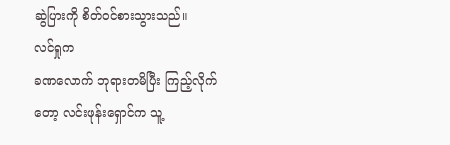ဆွဲပြားကို စိတ်ဝင်စားသွားသည်။
လင်ရှုက
ခဏလောက် ဘုရားတမိပြီး ကြည့်လိုက်တော့ လင်းဖုန်းရှောင်က သူ့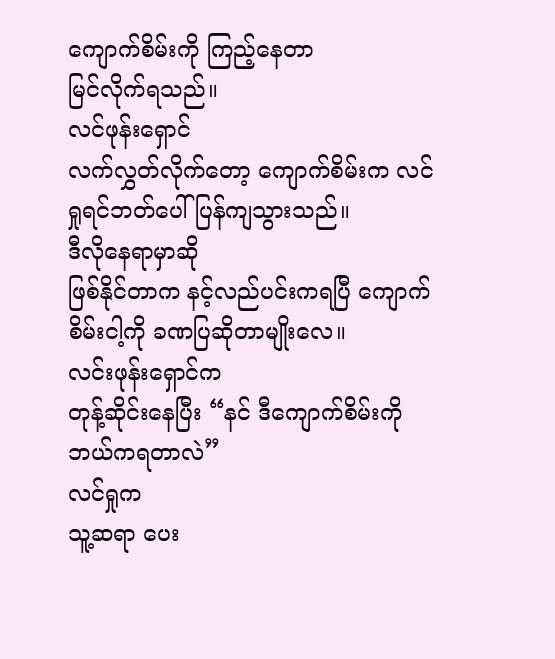ကျောက်စိမ်းကို ကြည့်နေတာ
မြင်လိုက်ရသည်။
လင်ဖုန်းရှောင်
လက်လွှတ်လိုက်တော့ ကျောက်စိမ်းက လင်ရှုရင်ဘတ်ပေါ် ပြန်ကျသွားသည်။
ဒီလိုနေရာမှာဆို
ဖြစ်နိုင်တာက နင့်လည်ပင်းကရပြီ ကျောက်စိမ်းငါ့ကို ခဏပြဆိုတာမျိုးလေ။
လင်းဖုန်းရှောင်က
တုန့်ဆိုင်းနေပြီး “နင် ဒီကျောက်စိမ်းကို ဘယ်ကရတာလဲ”
လင်ရှုက
သူ့ဆရာ ပေး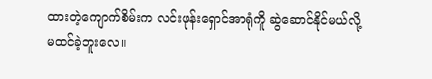ထားတဲ့ကျောက်စိမ်းက လင်းဖုန်းရှောင်အာရုံကိူ ဆွဲဆောင်နိုင်မယ်လို့
မထင်ခဲ့ဘူးလေ။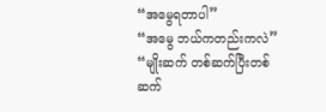“အမွေရတာပါ”
“အမွေ ဘယ်ကတည်းကလဲ”
“မျိုးဆက် တစ်ဆက်ပြီးတစ်ဆက်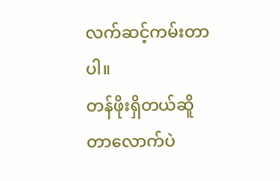လက်ဆင့်ကမ်းတာပါ။
တန်ဖိုးရှိတယ်ဆိူတာလောက်ပဲ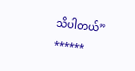သိပါတယ်”
******